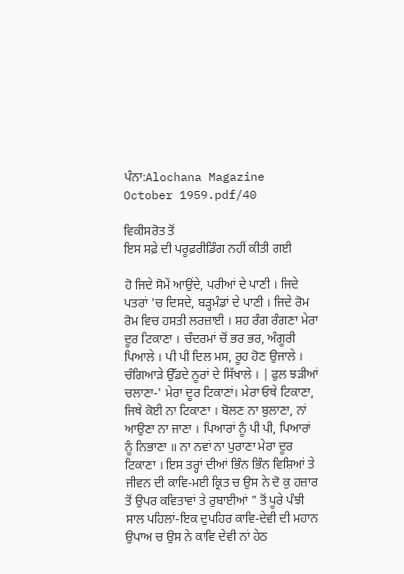ਪੰਨਾ:Alochana Magazine October 1959.pdf/40

ਵਿਕੀਸਰੋਤ ਤੋਂ
ਇਸ ਸਫ਼ੇ ਦੀ ਪਰੂਫ਼ਰੀਡਿੰਗ ਨਹੀਂ ਕੀਤੀ ਗਈ

ਹੋ ਜਿਦੇ ਸੋਮੇਂ ਆਉਂਦੇ, ਪਰੀਆਂ ਦੇ ਪਾਣੀ । ਜਿਦੇ ਪਤਰਾਂ 'ਚ ਦਿਸਦੇ, ਬੜ੍ਹਮੰਡਾਂ ਦੇ ਪਾਣੀ । ਜਿਦੇ ਰੋਮ ਰੋਮ ਵਿਚ ਹਸਤੀ ਲਰਜ਼ਾਈ । ਸ਼ਹ ਰੰਗ ਰੰਗਣਾ ਮੇਰਾ ਦੂਰ ਟਿਕਾਣਾ । ਚੰਦਰਮਾਂ ਚੋਂ ਭਰ ਭਰ, ਅੰਗੂਰੀ ਪਿਆਲੇ । ਪੀ ਪੀ ਦਿਲ ਮਸ, ਰੂਹ ਹੋਣ ਉਜਾਲੇ । ਚੰਗਿਆੜੇ ਉੱਡਦੇ ਨੂਰਾਂ ਦੇ ਸਿੱਖਾਲੇ । | ਫੁਲ ਝੜੀਆਂ ਚਲਾਣਾ-' ਮੇਰਾ ਦੂਰ ਟਿਕਾਣਾਂ। ਮੇਰਾ ਓਥੇ ਟਿਕਾਣਾ, ਜਿਥੇ ਕੋਈ ਨਾ ਟਿਕਾਣਾ । ਬੋਲਣ ਨਾ ਬੁਲਾਣਾ, ਨਾਂ ਆਉਣਾ ਨਾ ਜਾਣਾ । ਪਿਆਰਾਂ ਨੂੰ ਪੀ ਪੀ, ਪਿਆਰਾਂ ਨੂੰ ਨਿਭਾਣਾ ॥ ਨਾ ਨਵਾਂ ਨਾ ਪੁਰਾਣਾ ਮੇਰਾ ਦੂਰ ਟਿਕਾਣਾ । ਇਸ ਤਰ੍ਹਾਂ ਦੀਆਂ ਭਿੰਨ ਭਿੰਨ ਵਿਸ਼ਿਆਂ ਤੇ ਜੀਵਨ ਦੀ ਕਾਵਿ-ਮਈ ਕ੍ਰਿਤ ਚ ਉਸ ਨੇ ਦੋ ਕੁ ਹਜ਼ਾਰ ਤੋਂ ਉਪਰ ਕਵਿਤਾਵਾਂ ਤੇ ਰੁਬਾਈਆਂ " ਤੋਂ ਪੂਰੇ ਪੰਝੀ ਸਾਲ ਪਹਿਲਾਂ-ਇਕ ਦੁਪਹਿਰ ਕਾਵਿ-ਦੇਵੀ ਦੀ ਮਹਾਨ ਉਪਾਅ ਚ ਉਸ ਨੇ ਕਾਵਿ ਦੇਵੀ ਨਾਂ ਹੇਠ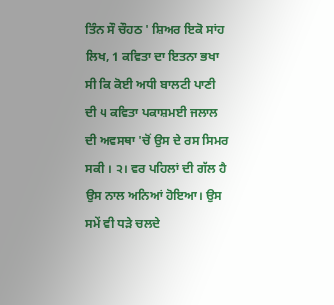ਤਿੰਨ ਸੌ ਚੌਹਠ ' ਸ਼ਿਅਰ ਇਕੋ ਸਾਂਹ ਲਿਖ, 1 ਕਵਿਤਾ ਦਾ ਇਤਨਾ ਭਖਾ ਸੀ ਕਿ ਕੋਈ ਅਧੀ ਬਾਲਟੀ ਪਾਣੀ ਦੀ ੫ ਕਵਿਤਾ ਪਕਾਸ਼ਮਈ ਜਲਾਲ ਦੀ ਅਵਸਥਾ 'ਚੋਂ ਉਸ ਦੇ ਰਸ ਸਿਮਰ ਸਕੀ । ੨। ਵਰ ਪਹਿਲਾਂ ਦੀ ਗੱਲ ਹੈ ਉਸ ਨਾਲ ਅਨਿਆਂ ਹੋਇਆ। ਉਸ ਸਮੇਂ ਵੀ ਧੜੇ ਚਲਦੇ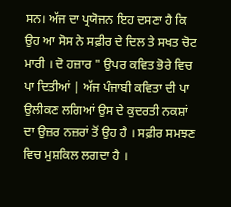ਸਨ। ਅੱਜ ਦਾ ਪ੍ਰਯੋਜਨ ਇਹ ਦਸਣਾ ਹੈ ਕਿ ਉਹ ਆ ਸੋਸ ਨੇ ਸਫ਼ੀਰ ਦੇ ਦਿਲ ਤੇ ਸਖਤ ਚੋਟ ਮਾਰੀ । ਦੋ ਹਜ਼ਾਰ " ਉਪਰ ਕਵਿਤ ਭੋਰੇ ਵਿਚ ਪਾ ਦਿਤੀਆਂ | ਅੱਜ ਪੰਜਾਬੀ ਕਵਿਤਾ ਦੀ ਪਾ ਉਲੀਕਣ ਲਗਿਆਂ ਉਸ ਦੇ ਕੁਦਰਤੀ ਨਕਸ਼ਾਂ ਦਾ ਉਜ਼ਰ ਨਜ਼ਰਾਂ ਤੋਂ ਉਹ ਹੈ । ਸਫ਼ੀਰ ਸਮਝਣ ਵਿਚ ਮੁਸ਼ਕਿਲ ਲਗਦਾ ਹੈ ।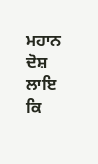ਮਹਾਨ ਦੋਸ਼ ਲਾਇ ਕਿ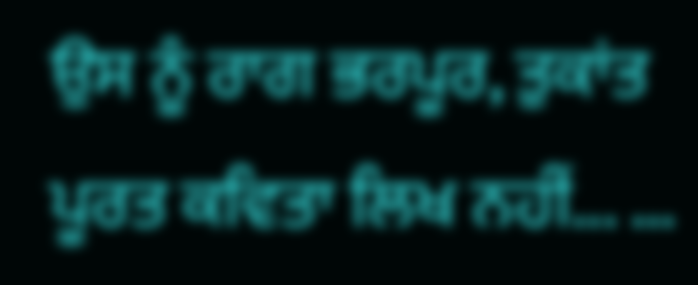ਉਸ ਨੂੰ ਰਾਗ ਭਰਪੂਰ, ਤੁਕਾਂਤ ਪੂਰਤ ਕਵਿਤਾ ਲਿਖ ਨਹੀਂ... ...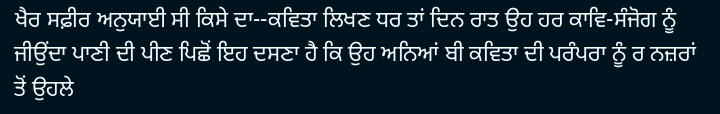ਖੈਰ ਸਫ਼ੀਰ ਅਨੁਯਾਈ ਸੀ ਕਿਸੇ ਦਾ--ਕਵਿਤਾ ਲਿਖਣ ਧਰ ਤਾਂ ਦਿਨ ਰਾਤ ਉਹ ਹਰ ਕਾਵਿ-ਸੰਜੋਗ ਨੂੰ ਜੀਉਂਦਾ ਪਾਣੀ ਦੀ ਪੀਣ ਪਿਛੋਂ ਇਹ ਦਸਣਾ ਹੈ ਕਿ ਉਹ ਅਨਿਆਂ ਬੀ ਕਵਿਤਾ ਦੀ ਪਰੰਪਰਾ ਨੂੰ ਰ ਨਜ਼ਰਾਂ ਤੋਂ ਉਹਲੇ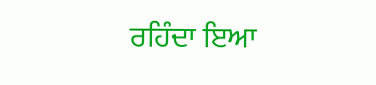ਰਹਿੰਦਾ ਇਆ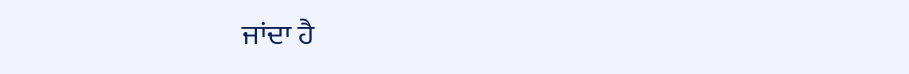ਜਾਂਦਾ ਹੈ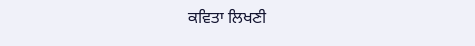ਕਵਿਤਾ ਲਿਖਣੀ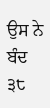ਉਸ ਨੇ ਬੰਦ ੩੮